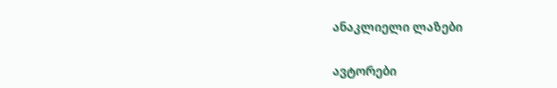ანაკლიელი ლაზები

ავტორები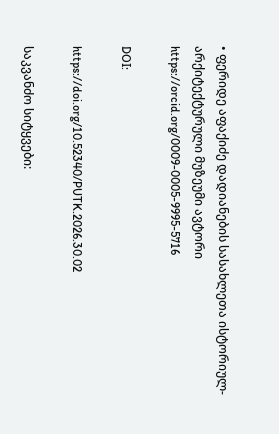• ფერიდე აფაქიძე დადიანების სასახლეთა ისტორიულ-არქიტექტურული მუზეუმი ავტორი https://orcid.org/0009-0005-9995-5716

DOI:

https://doi.org/10.52340/PUTK.2026.30.02

საკვანძო სიტყვები: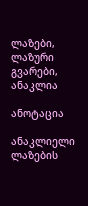ლაზები, ლაზური გვარები, ანაკლია

ანოტაცია

ანაკლიელი ლაზების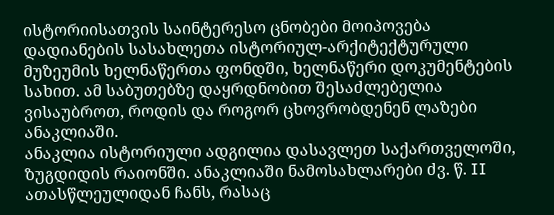ისტორიისათვის საინტერესო ცნობები მოიპოვება დადიანების სასახლეთა ისტორიულ-არქიტექტურული მუზეუმის ხელნაწერთა ფონდში, ხელნაწერი დოკუმენტების სახით. ამ საბუთებზე დაყრდნობით შესაძლებელია ვისაუბროთ, როდის და როგორ ცხოვრობდენენ ლაზები ანაკლიაში.
ანაკლია ისტორიული ადგილია დასავლეთ საქართველოში, ზუგდიდის რაიონში. ანაკლიაში ნამოსახლარები ძვ. წ. II ათასწლეულიდან ჩანს, რასაც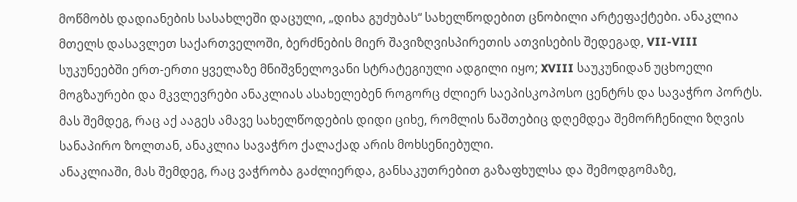მოწმობს დადიანების სასახლეში დაცული, „დიხა გუძუბას“ სახელწოდებით ცნობილი არტეფაქტები. ანაკლია მთელს დასავლეთ საქართველოში, ბერძნების მიერ შავიზღვისპირეთის ათვისების შედეგად, VII-VIII სუკუნეებში ერთ-ერთი ყველაზე მნიშვნელოვანი სტრატეგიული ადგილი იყო; XVIII საუკუნიდან უცხოელი მოგზაურები და მკვლევრები ანაკლიას ასახელებენ როგორც ძლიერ საეპისკოპოსო ცენტრს და სავაჭრო პორტს. მას შემდეგ, რაც აქ ააგეს ამავე სახელწოდების დიდი ციხე, რომლის ნაშთებიც დღემდეა შემორჩენილი ზღვის სანაპირო ზოლთან, ანაკლია სავაჭრო ქალაქად არის მოხსენიებული.
ანაკლიაში, მას შემდეგ, რაც ვაჭრობა გაძლიერდა, განსაკუთრებით გაზაფხულსა და შემოდგომაზე,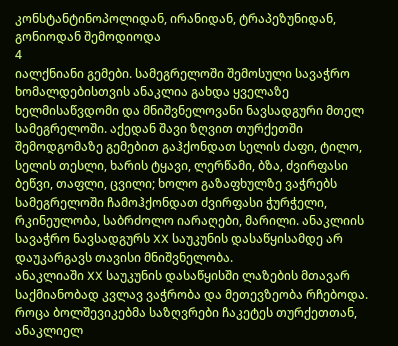კონსტანტინოპოლიდან, ირანიდან, ტრაპეზუნიდან, გონიოდან შემოდიოდა
4
იალქნიანი გემები. სამეგრელოში შემოსული სავაჭრო ხომალდებისთვის ანაკლია გახდა ყველაზე ხელმისაწვდომი და მნიშვნელოვანი ნავსადგური მთელ სამეგრელოში. აქედან შავი ზღვით თურქეთში შემოდგომაზე გემებით გაჰქონდათ სელის ძაფი, ტილო, სელის თესლი, ხარის ტყავი, ლერწამი, ბზა, ძვირფასი ბეწვი, თაფლი, ცვილი; ხოლო გაზაფხულზე ვაჭრებს სამეგრელოში ჩამოჰქონდათ ძვირფასი ჭურჭელი, რკინეულობა, საბრძოლო იარაღები, მარილი. ანაკლიის სავაჭრო ნავსადგურს XX საუკუნის დასაწყისამდე არ დაუკარგავს თავისი მნიშვნელობა.
ანაკლიაში XX საუკუნის დასაწყისში ლაზების მთავარ საქმიანობად კვლავ ვაჭრობა და მეთევზეობა რჩებოდა. როცა ბოლშევიკებმა საზღვრები ჩაკეტეს თურქეთთან, ანაკლიელ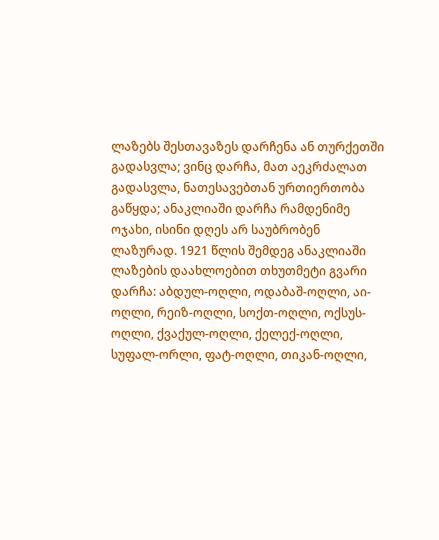ლაზებს შესთავაზეს დარჩენა ან თურქეთში გადასვლა; ვინც დარჩა, მათ აეკრძალათ გადასვლა, ნათესავებთან ურთიერთობა გაწყდა; ანაკლიაში დარჩა რამდენიმე ოჯახი, ისინი დღეს არ საუბრობენ ლაზურად. 1921 წლის შემდეგ ანაკლიაში ლაზების დაახლოებით თხუთმეტი გვარი დარჩა: აბდულ-ოღლი, ოდაბაშ-ოღლი, აი-ოღლი, რეიზ-ოღლი, სოქთ-ოღლი, ოქსუს-ოღლი, ქვაქულ-ოღლი, ქელექ-ოღლი, სუფალ-ორლი, ფატ-ოღლი, თიკან-ოღლი,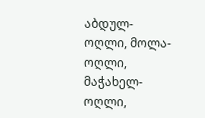აბდულ-ოღლი, მოლა-ოღლი, მაჭახელ-ოღლი,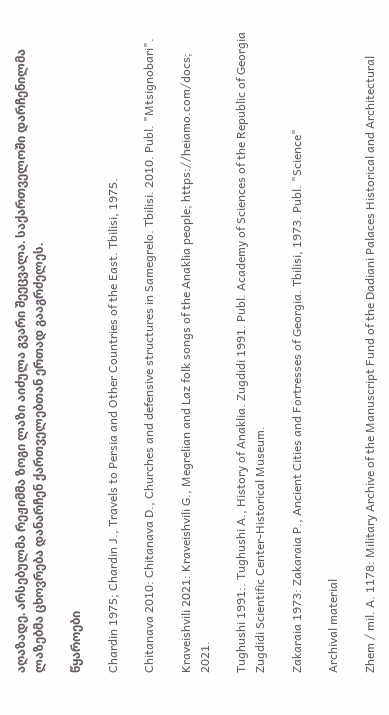აღაზადე. არსებულმა რეჟიმმა ზოგი ლაზი აიძულა გვარი შეეცვალა. საქართველოში დარჩენილმა ლაზებმა ცხოვრება დანარჩენ ქართველებთან ერთად გააგრძელეს.

წყაროები

Chardin 1975; Chardin J., Travels to Persia and Other Countries of the East. Tbilisi, 1975.

Chitanava 2010: Chitanava D., Churches and defensive structures in Samegrelo. Tbilisi. 2010. Publ. "Mtsignobari".

Kraveishvili 2021: Kraveishvili G., Megrelian and Laz folk songs of the Anaklia people; https://heiamo.com/docs; 2021.

Tughushi 1991:. Tughushi A., History of Anaklia. Zugdidi 1991. Publ. Academy of Sciences of the Republic of Georgia Zugdidi Scientific Center-Historical Museum.

Zakaraia 1973: Zakaraia P., Ancient Cities and Fortresses of Georgia. Tbilisi, 1973. Publ. "Science"

Archival material

Zhem / mil. A. 1178: Military Archive of the Manuscript Fund of the Dadiani Palaces Historical and Architectural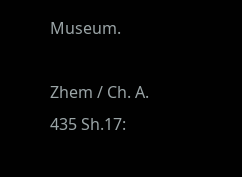Museum.

Zhem / Ch. A. 435 Sh.17: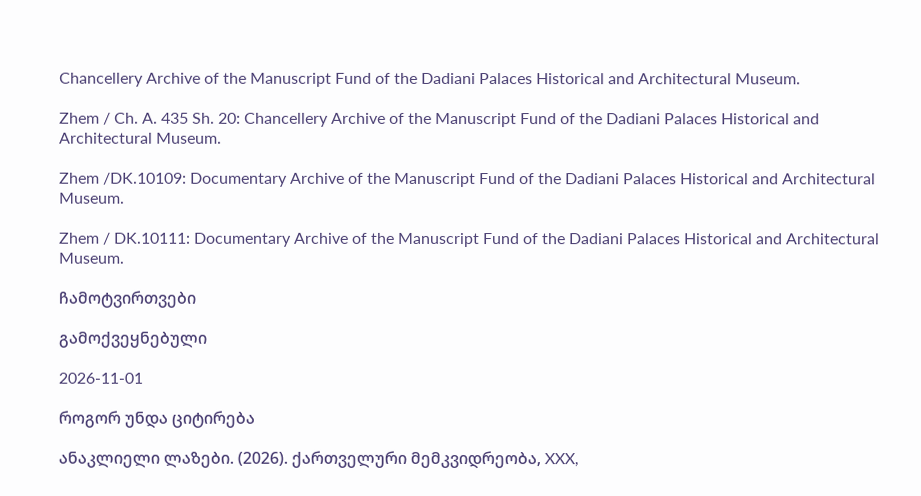Chancellery Archive of the Manuscript Fund of the Dadiani Palaces Historical and Architectural Museum.

Zhem / Ch. A. 435 Sh. 20: Chancellery Archive of the Manuscript Fund of the Dadiani Palaces Historical and Architectural Museum.

Zhem /DK.10109: Documentary Archive of the Manuscript Fund of the Dadiani Palaces Historical and Architectural Museum.

Zhem / DK.10111: Documentary Archive of the Manuscript Fund of the Dadiani Palaces Historical and Architectural Museum.

ჩამოტვირთვები

გამოქვეყნებული

2026-11-01

როგორ უნდა ციტირება

ანაკლიელი ლაზები. (2026). ქართველური მემკვიდრეობა, XXX,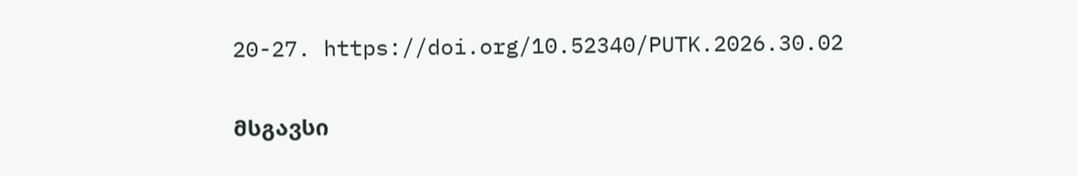20-27. https://doi.org/10.52340/PUTK.2026.30.02

მსგავსი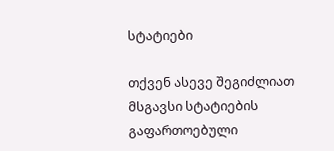სტატიები

თქვენ ასევე შეგიძლიათ მსგავსი სტატიების გაფართოებული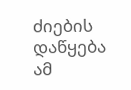ძიების დაწყება ამ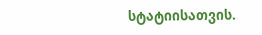სტატიისათვის.